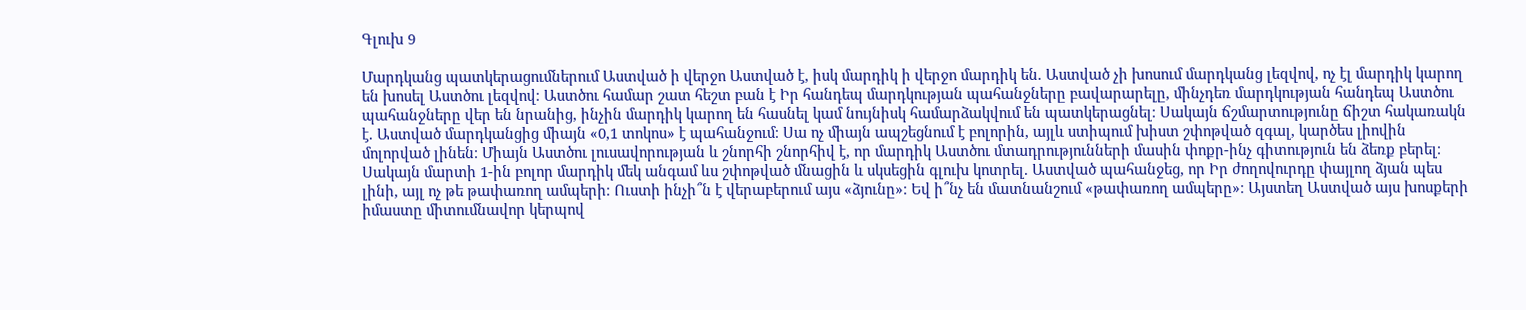Գլուխ 9

Մարդկանց պատկերացումներում Աստված ի վերջո Աստված է, իսկ մարդիկ ի վերջո մարդիկ են. Աստված չի խոսում մարդկանց լեզվով, ոչ էլ մարդիկ կարող են խոսել Աստծու լեզվով։ Աստծու համար շատ հեշտ բան է Իր հանդեպ մարդկության պահանջները բավարարելը, մինչդեռ մարդկության հանդեպ Աստծու պահանջները վեր են նրանից, ինչին մարդիկ կարող են հասնել կամ նույնիսկ համարձակվում են պատկերացնել։ Սակայն ճշմարտությունը ճիշտ հակառակն է. Աստված մարդկանցից միայն «0,1 տոկոս» է պահանջում։ Սա ոչ միայն ապշեցնում է բոլորին, այլև ստիպում խիստ շփոթված զգալ, կարծես լիովին մոլորված լինեն։ Միայն Աստծու լուսավորության և շնորհի շնորհիվ է, որ մարդիկ Աստծու մտադրությունների մասին փոքր-ինչ գիտություն են ձեռք բերել։ Սակայն մարտի 1-ին բոլոր մարդիկ մեկ անգամ ևս շփոթված մնացին և սկսեցին գլուխ կոտրել. Աստված պահանջեց, որ Իր ժողովուրդը փայլող ձյան պես լինի, այլ ոչ թե թափառող ամպերի։ Ուստի ինչի՞ն է վերաբերում այս «ձյունը»։ Եվ ի՞նչ են մատնանշում «թափառող ամպերը»։ Այստեղ Աստված այս խոսքերի իմաստը միտումնավոր կերպով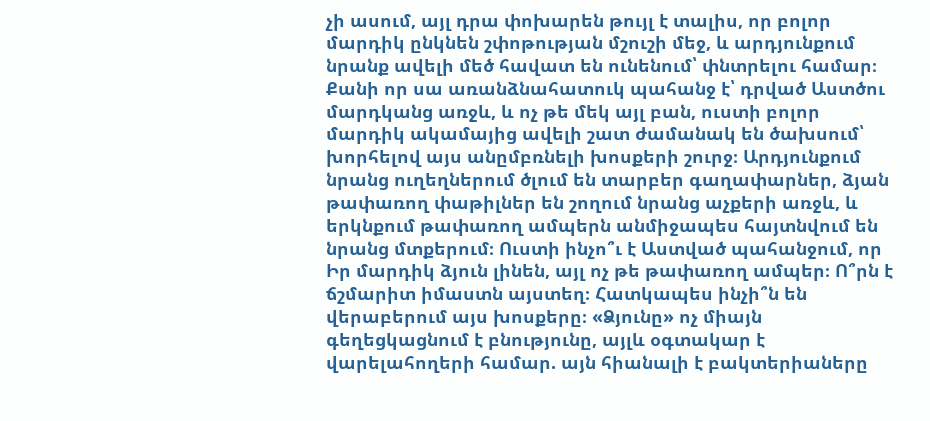չի ասում, այլ դրա փոխարեն թույլ է տալիս, որ բոլոր մարդիկ ընկնեն շփոթության մշուշի մեջ, և արդյունքում նրանք ավելի մեծ հավատ են ունենում՝ փնտրելու համար։ Քանի որ սա առանձնահատուկ պահանջ է՝ դրված Աստծու մարդկանց առջև, և ոչ թե մեկ այլ բան, ուստի բոլոր մարդիկ ակամայից ավելի շատ ժամանակ են ծախսում՝ խորհելով այս անըմբռնելի խոսքերի շուրջ։ Արդյունքում նրանց ուղեղներում ծլում են տարբեր գաղափարներ, ձյան թափառող փաթիլներ են շողում նրանց աչքերի առջև, և երկնքում թափառող ամպերն անմիջապես հայտնվում են նրանց մտքերում։ Ուստի ինչո՞ւ է Աստված պահանջում, որ Իր մարդիկ ձյուն լինեն, այլ ոչ թե թափառող ամպեր։ Ո՞րն է ճշմարիտ իմաստն այստեղ։ Հատկապես ինչի՞ն են վերաբերում այս խոսքերը։ «Ձյունը» ոչ միայն գեղեցկացնում է բնությունը, այլև օգտակար է վարելահողերի համար. այն հիանալի է բակտերիաները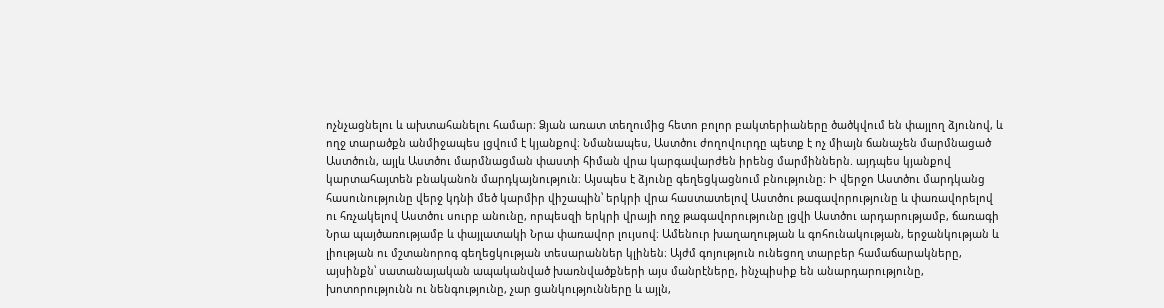ոչնչացնելու և ախտահանելու համար։ Ձյան առատ տեղումից հետո բոլոր բակտերիաները ծածկվում են փայլող ձյունով, և ողջ տարածքն անմիջապես լցվում է կյանքով։ Նմանապես, Աստծու ժողովուրդը պետք է ոչ միայն ճանաչեն մարմնացած Աստծուն, այլև Աստծու մարմնացման փաստի հիման վրա կարգավարժեն իրենց մարմիններն. այդպես կյանքով կարտահայտեն բնականոն մարդկայնություն։ Այսպես է ձյունը գեղեցկացնում բնությունը։ Ի վերջո Աստծու մարդկանց հասունությունը վերջ կդնի մեծ կարմիր վիշապին՝ երկրի վրա հաստատելով Աստծու թագավորությունը և փառավորելով ու հռչակելով Աստծու սուրբ անունը, որպեսզի երկրի վրայի ողջ թագավորությունը լցվի Աստծու արդարությամբ, ճառագի Նրա պայծառությամբ և փայլատակի Նրա փառավոր լույսով։ Ամենուր խաղաղության և գոհունակության, երջանկության և լիության ու մշտանորոգ գեղեցկության տեսարաններ կլինեն։ Այժմ գոյություն ունեցող տարբեր համաճարակները, այսինքն՝ սատանայական ապականված խառնվածքների այս մանրէները, ինչպիսիք են անարդարությունը, խոտորությունն ու նենգությունը, չար ցանկությունները և այլն,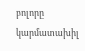բոլորը կարմատախիլ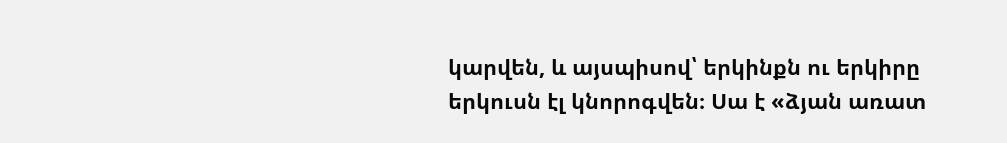կարվեն, և այսպիսով՝ երկինքն ու երկիրը երկուսն էլ կնորոգվեն։ Սա է «ձյան առատ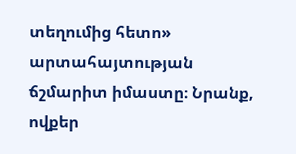տեղումից հետո» արտահայտության ճշմարիտ իմաստը։ Նրանք, ովքեր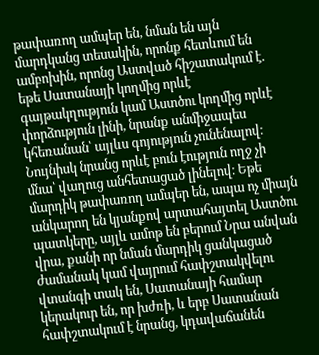թափառող ամպեր են, նման են այն մարդկանց տեսակին, որոնք հետևում են ամբոխին, որոնց Աստված հիշատակում է. եթե Սատանայի կողմից որևէ գայթակղություն կամ Աստծու կողմից որևէ փորձություն լինի, նրանք անմիջապես կհեռանան՝ այլևս գոյություն չունենալով։ Նույնիսկ նրանց որևէ բուն էություն ողջ չի մնա՝ վաղուց անհետացած լինելով։ Եթե մարդիկ թափառող ամպեր են, ապա ոչ միայն անկարող են կյանքով արտահայտել Աստծու պատկերը, այլև ամոթ են բերում Նրա անվան վրա, քանի որ նման մարդիկ ցանկացած ժամանակ կամ վայրում հափշտակվելու վտանգի տակ են, Սատանայի համար կերակուր են, որ խժռի, և երբ Սատանան հափշտակում է նրանց, կդավաճանեն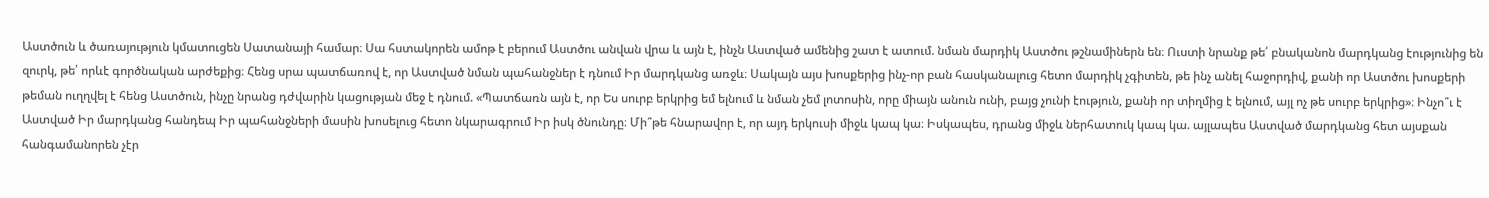Աստծուն և ծառայություն կմատուցեն Սատանայի համար։ Սա հստակորեն ամոթ է բերում Աստծու անվան վրա և այն է, ինչն Աստված ամենից շատ է ատում. նման մարդիկ Աստծու թշնամիներն են։ Ուստի նրանք թե՛ բնականոն մարդկանց էությունից են զուրկ, թե՛ որևէ գործնական արժեքից։ Հենց սրա պատճառով է, որ Աստված նման պահանջներ է դնում Իր մարդկանց առջև։ Սակայն այս խոսքերից ինչ-որ բան հասկանալուց հետո մարդիկ չգիտեն, թե ինչ անել հաջորդիվ, քանի որ Աստծու խոսքերի թեման ուղղվել է հենց Աստծուն, ինչը նրանց դժվարին կացության մեջ է դնում. «Պատճառն այն է, որ Ես սուրբ երկրից եմ ելնում և նման չեմ լոտոսին, որը միայն անուն ունի, բայց չունի էություն, քանի որ տիղմից է ելնում, այլ ոչ թե սուրբ երկրից»։ Ինչո՞ւ է Աստված Իր մարդկանց հանդեպ Իր պահանջների մասին խոսելուց հետո նկարագրում Իր իսկ ծնունդը։ Մի՞թե հնարավոր է, որ այդ երկուսի միջև կապ կա։ Իսկապես, դրանց միջև ներհատուկ կապ կա. այլապես Աստված մարդկանց հետ այսքան հանգամանորեն չէր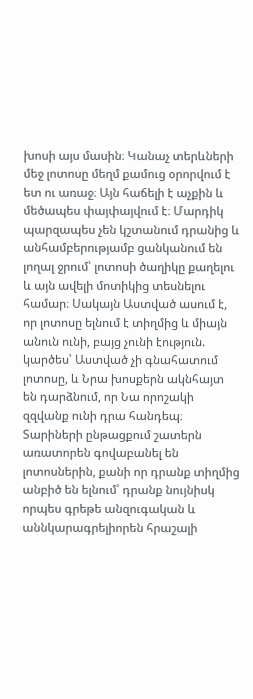խոսի այս մասին։ Կանաչ տերևների մեջ լոտոսը մեղմ քամուց օրորվում է ետ ու առաջ։ Այն հաճելի է աչքին և մեծապես փայփայվում է։ Մարդիկ պարզապես չեն կշտանում դրանից և անհամբերությամբ ցանկանում են լողալ ջրում՝ լոտոսի ծաղիկը քաղելու և այն ավելի մոտիկից տեսնելու համար։ Սակայն Աստված ասում է, որ լոտոսը ելնում է տիղմից և միայն անուն ունի, բայց չունի էություն. կարծես՝ Աստված չի գնահատում լոտոսը, և Նրա խոսքերն ակնհայտ են դարձնում, որ Նա որոշակի զզվանք ունի դրա հանդեպ։ Տարիների ընթացքում շատերն առատորեն գովաբանել են լոտոսներին, քանի որ դրանք տիղմից անբիծ են ելնում՝ դրանք նույնիսկ որպես գրեթե անզուգական և աննկարագրելիորեն հրաշալի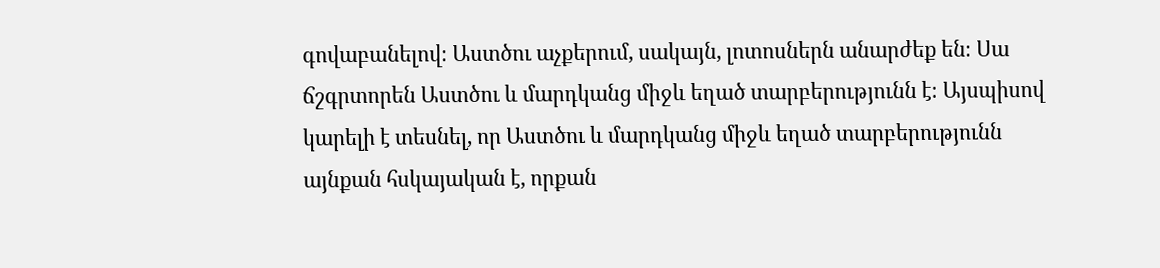գովաբանելով։ Աստծու աչքերում, սակայն, լոտոսներն անարժեք են։ Սա ճշգրտորեն Աստծու և մարդկանց միջև եղած տարբերությունն է։ Այսպիսով կարելի է տեսնել, որ Աստծու և մարդկանց միջև եղած տարբերությունն այնքան հսկայական է, որքան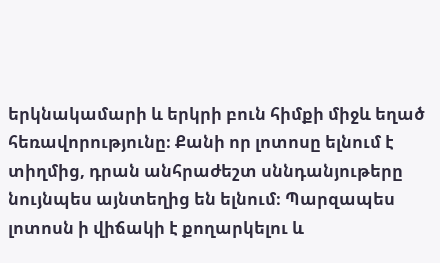երկնակամարի և երկրի բուն հիմքի միջև եղած հեռավորությունը։ Քանի որ լոտոսը ելնում է տիղմից, դրան անհրաժեշտ սննդանյութերը նույնպես այնտեղից են ելնում։ Պարզապես լոտոսն ի վիճակի է քողարկելու և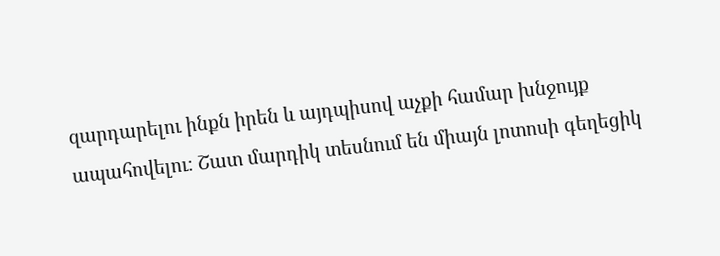զարդարելու ինքն իրեն և այդպիսով աչքի համար խնջույք ապահովելու։ Շատ մարդիկ տեսնում են միայն լոտոսի գեղեցիկ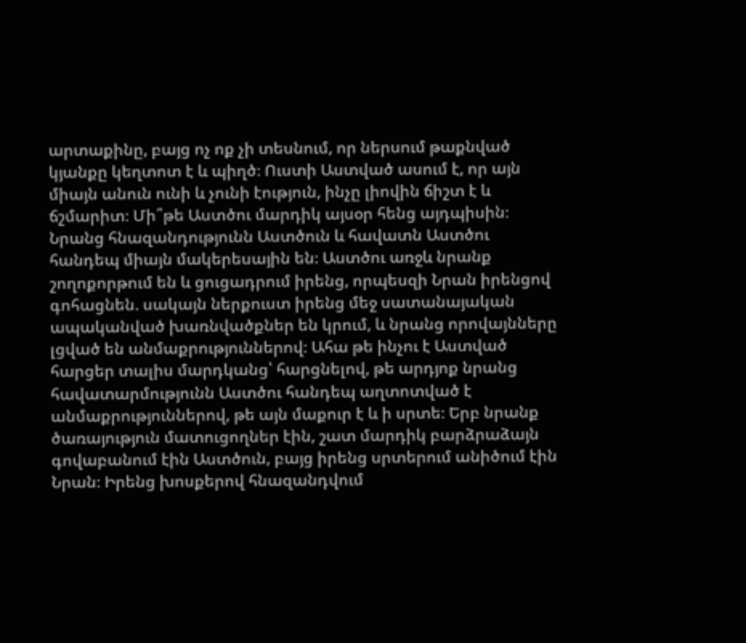արտաքինը, բայց ոչ ոք չի տեսնում, որ ներսում թաքնված կյանքը կեղտոտ է և պիղծ։ Ուստի Աստված ասում է, որ այն միայն անուն ունի և չունի էություն, ինչը լիովին ճիշտ է և ճշմարիտ։ Մի՞թե Աստծու մարդիկ այսօր հենց այդպիսին։ Նրանց հնազանդությունն Աստծուն և հավատն Աստծու հանդեպ միայն մակերեսային են։ Աստծու առջև նրանք շողոքորթում են և ցուցադրում իրենց, որպեսզի Նրան իրենցով գոհացնեն. սակայն ներքուստ իրենց մեջ սատանայական ապականված խառնվածքներ են կրում, և նրանց որովայնները լցված են անմաքրություններով։ Ահա թե ինչու է Աստված հարցեր տալիս մարդկանց՝ հարցնելով, թե արդյոք նրանց հավատարմությունն Աստծու հանդեպ աղտոտված է անմաքրություններով, թե այն մաքուր է և ի սրտե։ Երբ նրանք ծառայություն մատուցողներ էին, շատ մարդիկ բարձրաձայն գովաբանում էին Աստծուն, բայց իրենց սրտերում անիծում էին Նրան։ Իրենց խոսքերով հնազանդվում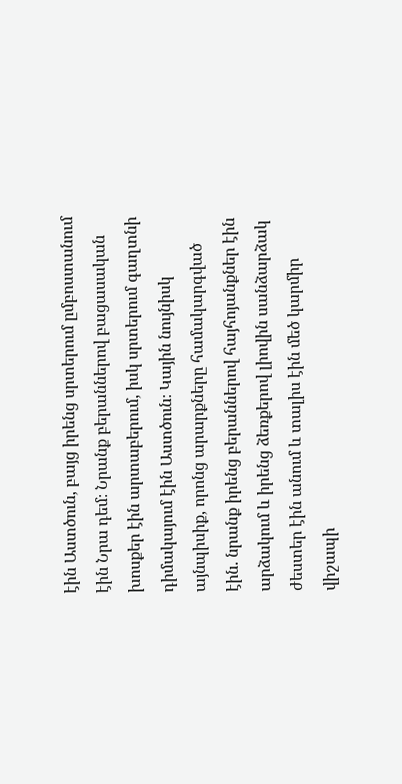էին Աստծուն, բայց իրենց սրտերում ըմբոստանում էին Նրա դեմ։ Նրանք բերաններով բացասական խոսքեր էին արտաբերում, իսկ սրտերում գաղտնի դիմակայում էին Աստծուն։ Կային նույնիսկ այնպիսիք, որոնց արարքները համակարգված էին. նրանք իրենց բերաններով հայհոյանքներ էին արձակում և իրենց ձեռքերով լիովին սանձարձակ ժեստեր էին անում և տալիս էին մեծ կարմիր վիշապի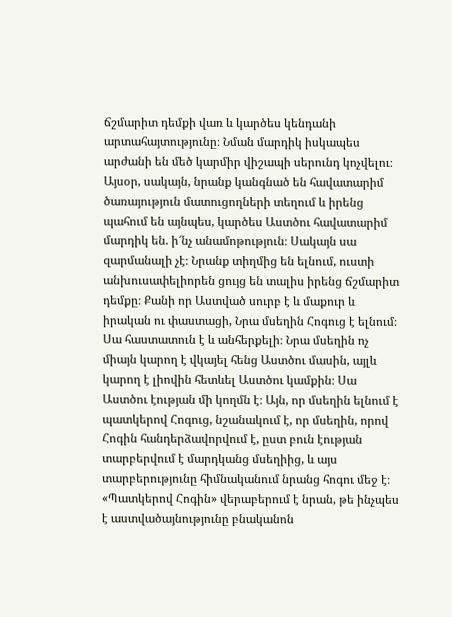ճշմարիտ դեմքի վառ և կարծես կենդանի արտահայտությունը։ Նման մարդիկ իսկապես արժանի են մեծ կարմիր վիշապի սերունդ կոչվելու։ Այսօր, սակայն, նրանք կանգնած են հավատարիմ ծառայություն մատուցողների տեղում և իրենց պահում են այնպես, կարծես Աստծու հավատարիմ մարդիկ են. ի՜նչ անամոթություն։ Սակայն սա զարմանալի չէ։ Նրանք տիղմից են ելնում, ուստի անխուսափելիորեն ցույց են տալիս իրենց ճշմարիտ դեմքը։ Քանի որ Աստված սուրբ է և մաքուր և իրական ու փաստացի, Նրա մսեղին Հոգուց է ելնում։ Սա հաստատուն է և անհերքելի։ Նրա մսեղին ոչ միայն կարող է վկայել հենց Աստծու մասին, այլև կարող է լիովին հետևել Աստծու կամքին։ Սա Աստծու էության մի կողմն է։ Այն, որ մսեղին ելնում է պատկերով Հոգուց, նշանակում է, որ մսեղին, որով Հոգին հանդերձավորվում է, ըստ բուն էության տարբերվում է մարդկանց մսեղիից, և այս տարբերությունը հիմնականում նրանց հոգու մեջ է։ «Պատկերով Հոգին» վերաբերում է նրան, թե ինչպես է աստվածայնությունը բնականոն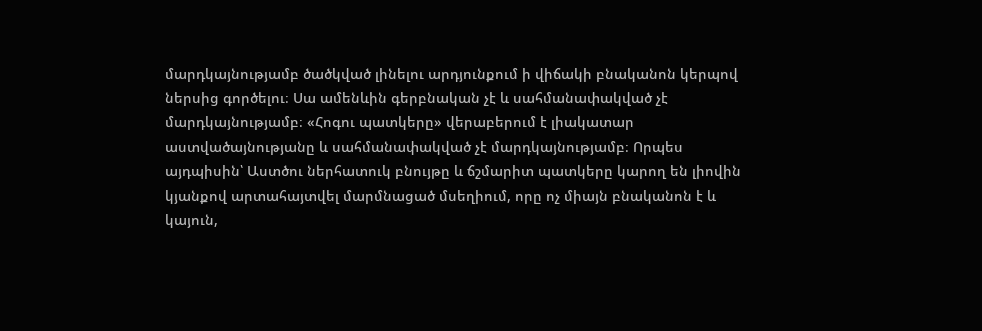մարդկայնությամբ ծածկված լինելու արդյունքում ի վիճակի բնականոն կերպով ներսից գործելու։ Սա ամենևին գերբնական չէ և սահմանափակված չէ մարդկայնությամբ։ «Հոգու պատկերը» վերաբերում է լիակատար աստվածայնությանը և սահմանափակված չէ մարդկայնությամբ։ Որպես այդպիսին՝ Աստծու ներհատուկ բնույթը և ճշմարիտ պատկերը կարող են լիովին կյանքով արտահայտվել մարմնացած մսեղիում, որը ոչ միայն բնականոն է և կայուն,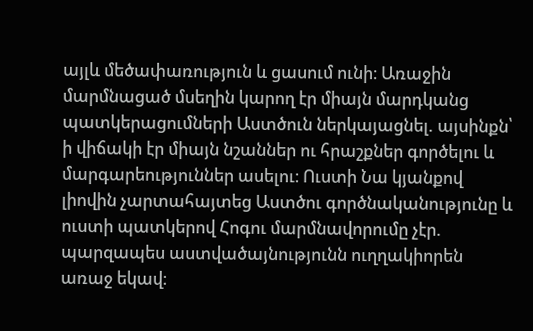այլև մեծափառություն և ցասում ունի։ Առաջին մարմնացած մսեղին կարող էր միայն մարդկանց պատկերացումների Աստծուն ներկայացնել. այսինքն՝ ի վիճակի էր միայն նշաններ ու հրաշքներ գործելու և մարգարեություններ ասելու։ Ուստի Նա կյանքով լիովին չարտահայտեց Աստծու գործնականությունը և ուստի պատկերով Հոգու մարմնավորումը չէր. պարզապես աստվածայնությունն ուղղակիորեն առաջ եկավ։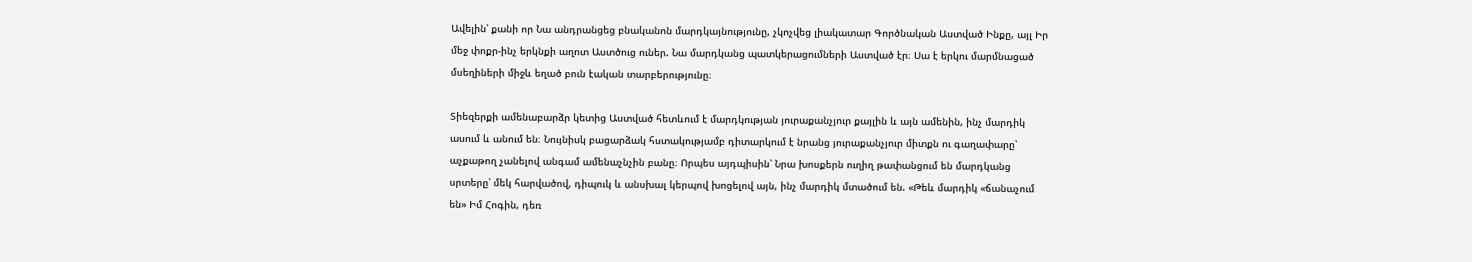Ավելին՝ քանի որ Նա անդրանցեց բնականոն մարդկայնությունը, չկոչվեց լիակատար Գործնական Աստված Ինքը, այլ Իր մեջ փոքր-ինչ երկնքի աղոտ Աստծուց ուներ. Նա մարդկանց պատկերացումների Աստված էր։ Սա է երկու մարմնացած մսեղիների միջև եղած բուն էական տարբերությունը։

Տիեզերքի ամենաբարձր կետից Աստված հետևում է մարդկության յուրաքանչյուր քայլին և այն ամենին, ինչ մարդիկ ասում և անում են։ Նույնիսկ բացարձակ հստակությամբ դիտարկում է նրանց յուրաքանչյուր միտքն ու գաղափարը՝ աչքաթող չանելով անգամ ամենաչնչին բանը։ Որպես այդպիսին՝ Նրա խոսքերն ուղիղ թափանցում են մարդկանց սրտերը՝ մեկ հարվածով, դիպուկ և անսխալ կերպով խոցելով այն, ինչ մարդիկ մտածում են. «Թեև մարդիկ «ճանաչում են» Իմ Հոգին, դեռ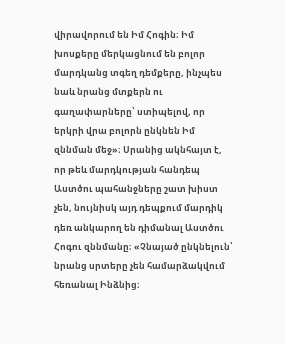վիրավորում են Իմ Հոգին։ Իմ խոսքերը մերկացնում են բոլոր մարդկանց տգեղ դեմքերը, ինչպես նաև նրանց մտքերն ու գաղափարները՝ ստիպելով, որ երկրի վրա բոլորն ընկնեն Իմ զննման մեջ»։ Սրանից ակնհայտ է, որ թեև մարդկության հանդեպ Աստծու պահանջները շատ խիստ չեն, նույնիսկ այդ դեպքում մարդիկ դեռ անկարող են դիմանալ Աստծու Հոգու զննմանը։ «Չնայած ընկնելուն՝ նրանց սրտերը չեն համարձակվում հեռանալ Ինձնից։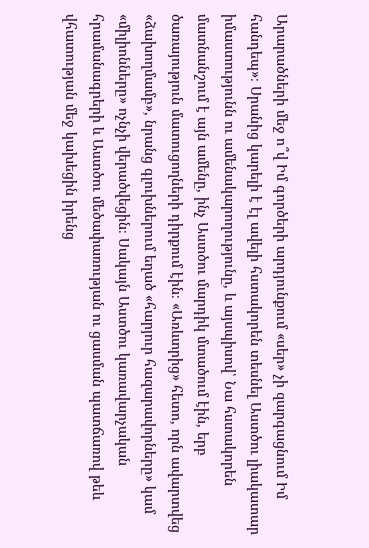Արարածների մեջ ո՞վ Իմ գործերի արդյունքում «սեր» չի զարգացնում Իմ հանդեպ»։ Սրանից կարելի է էլ ավելի հստակորեն տեսնել Աստծու լիակատար իմաստությունն ու ամենակարողությունը, և այսպիսով՝ Նա հստակորեն մատնանշում է այն ամենը, ինչ Աստծու մարդիկ մտածում էին, երբ ծառայություն մատուցողների դիրքում էին։ «Առևտրից» հետո, որն ավարտվեց «ձախողմամբ», նրանց գլուխներում եղած «հարյուր հազարավորները» կամ «միլիոնները» ոչնչի վերածվեցին։ Սակայն Աստծու կառավարչական հրամանագրերի և Աստծու մեծափառության ու ցասման պատճառով թեև վհատության մեջ կախեցին իրենց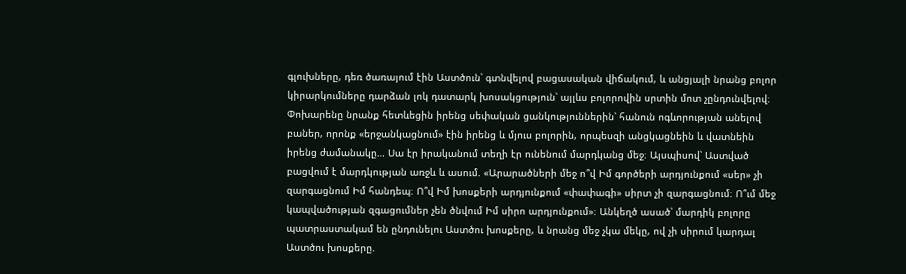գլուխները, դեռ ծառայում էին Աստծուն՝ գտնվելով բացասական վիճակում, և անցյալի նրանց բոլոր կիրարկումները դարձան լոկ դատարկ խոսակցություն՝ այլևս բոլորովին սրտին մոտ չընդունվելով։ Փոխարենը նրանք հետևեցին իրենց սեփական ցանկություններին՝ հանուն ոգևորության անելով բաներ, որոնք «երջանկացնում» էին իրենց և մյուս բոլորին, որպեսզի անցկացնեին և վատնեին իրենց ժամանակը… Սա էր իրականում տեղի էր ունենում մարդկանց մեջ։ Այսպիսով՝ Աստված բացվում է մարդկության առջև և ասում. «Արարածների մեջ ո՞վ Իմ գործերի արդյունքում «սեր» չի զարգացնում Իմ հանդեպ։ Ո՞վ Իմ խոսքերի արդյունքում «փափագի» սիրտ չի զարգացնում։ Ո՞ւմ մեջ կապվածության զգացումներ չեն ծնվում Իմ սիրո արդյունքում»։ Անկեղծ ասած՝ մարդիկ բոլորը պատրաստակամ են ընդունելու Աստծու խոսքերը, և նրանց մեջ չկա մեկը, ով չի սիրում կարդալ Աստծու խոսքերը.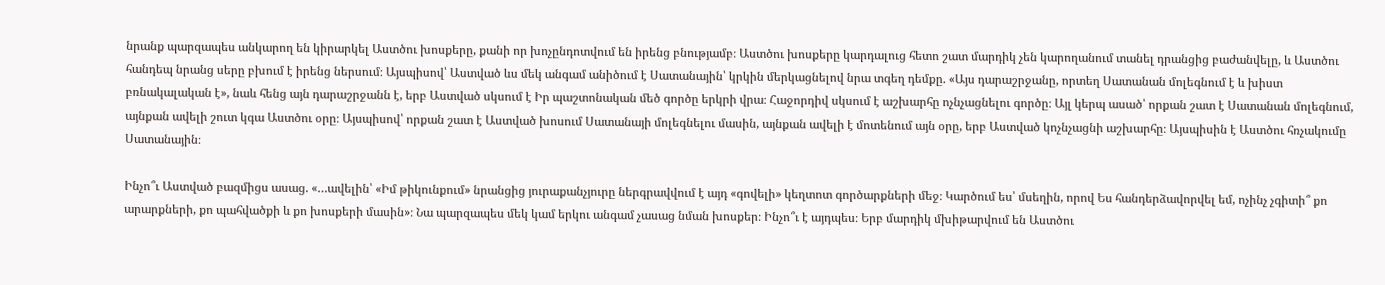նրանք պարզապես անկարող են կիրարկել Աստծու խոսքերը, քանի որ խոչընդոտվում են իրենց բնությամբ։ Աստծու խոսքերը կարդալուց հետո շատ մարդիկ չեն կարողանում տանել դրանցից բաժանվելը, և Աստծու հանդեպ նրանց սերը բխում է իրենց ներսում։ Այսպիսով՝ Աստված ևս մեկ անգամ անիծում է Սատանային՝ կրկին մերկացնելով նրա տգեղ դեմքը. «Այս դարաշրջանը, որտեղ Սատանան մոլեգնում է և խիստ բռնակալական է», նաև հենց այն դարաշրջանն է, երբ Աստված սկսում է Իր պաշտոնական մեծ գործը երկրի վրա։ Հաջորդիվ սկսում է աշխարհը ոչնչացնելու գործը։ Այլ կերպ ասած՝ որքան շատ է Սատանան մոլեգնում, այնքան ավելի շուտ կգա Աստծու օրը։ Այսպիսով՝ որքան շատ է Աստված խոսում Սատանայի մոլեգնելու մասին, այնքան ավելի է մոտենում այն օրը, երբ Աստված կոչնչացնի աշխարհը։ Այսպիսին է Աստծու հռչակումը Սատանային։

Ինչո՞ւ Աստված բազմիցս ասաց. «…ավելին՝ «Իմ թիկունքում» նրանցից յուրաքանչյուրը ներգրավվում է այդ «գովելի» կեղտոտ գործարքների մեջ։ Կարծում ես՝ մսեղին, որով Ես հանդերձավորվել եմ, ոչինչ չգիտի՞ քո արարքների, քո պահվածքի և քո խոսքերի մասին»։ Նա պարզապես մեկ կամ երկու անգամ չասաց նման խոսքեր։ Ինչո՞ւ է այդպես։ Երբ մարդիկ մխիթարվում են Աստծու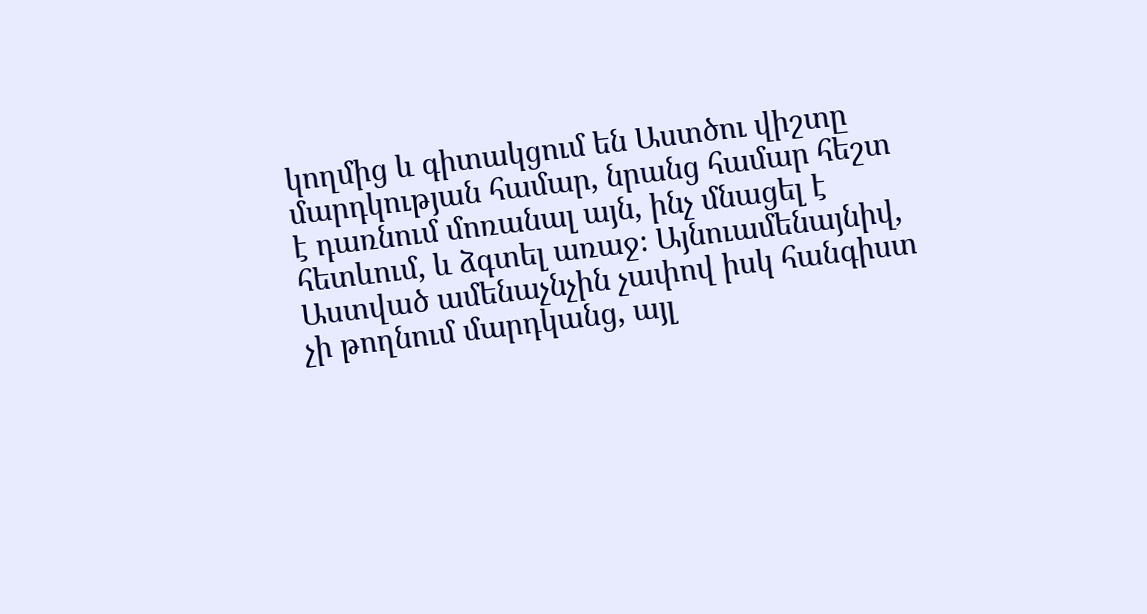կողմից և գիտակցում են Աստծու վիշտը մարդկության համար, նրանց համար հեշտ է դառնում մոռանալ այն, ինչ մնացել է հետևում, և ձգտել առաջ։ Այնուամենայնիվ, Աստված ամենաչնչին չափով իսկ հանգիստ չի թողնում մարդկանց, այլ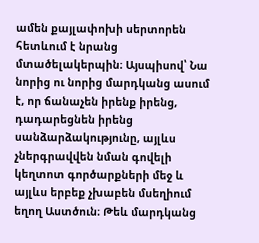ամեն քայլափոխի սերտորեն հետևում է նրանց մտածելակերպին։ Այսպիսով՝ Նա նորից ու նորից մարդկանց ասում է, որ ճանաչեն իրենք իրենց, դադարեցնեն իրենց սանձարձակությունը, այլևս չներգրավվեն նման գովելի կեղտոտ գործարքների մեջ և այլևս երբեք չխաբեն մսեղիում եղող Աստծուն։ Թեև մարդկանց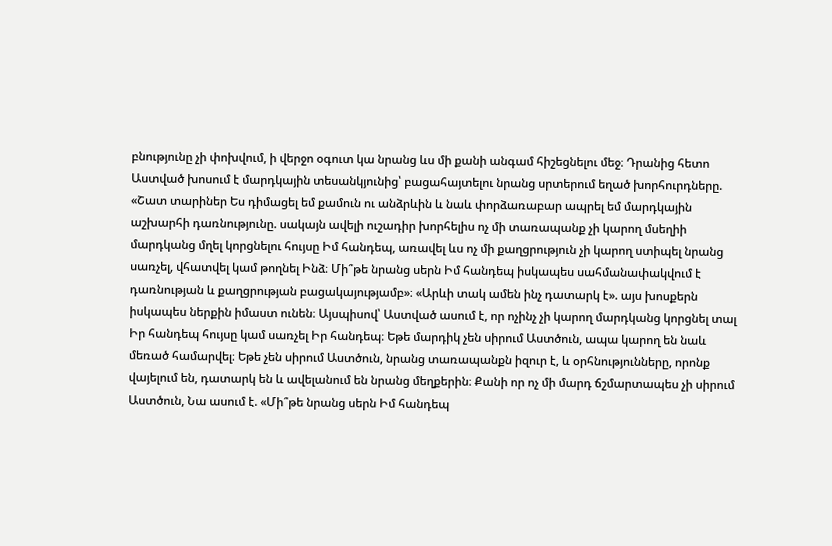բնությունը չի փոխվում, ի վերջո օգուտ կա նրանց ևս մի քանի անգամ հիշեցնելու մեջ։ Դրանից հետո Աստված խոսում է մարդկային տեսանկյունից՝ բացահայտելու նրանց սրտերում եղած խորհուրդները. «Շատ տարիներ Ես դիմացել եմ քամուն ու անձրևին և նաև փորձառաբար ապրել եմ մարդկային աշխարհի դառնությունը. սակայն ավելի ուշադիր խորհելիս ոչ մի տառապանք չի կարող մսեղիի մարդկանց մղել կորցնելու հույսը Իմ հանդեպ, առավել ևս ոչ մի քաղցրություն չի կարող ստիպել նրանց սառչել, վհատվել կամ թողնել Ինձ։ Մի՞թե նրանց սերն Իմ հանդեպ իսկապես սահմանափակվում է դառնության և քաղցրության բացակայությամբ»։ «Արևի տակ ամեն ինչ դատարկ է». այս խոսքերն իսկապես ներքին իմաստ ունեն։ Այսպիսով՝ Աստված ասում է, որ ոչինչ չի կարող մարդկանց կորցնել տալ Իր հանդեպ հույսը կամ սառչել Իր հանդեպ։ Եթե մարդիկ չեն սիրում Աստծուն, ապա կարող են նաև մեռած համարվել։ Եթե չեն սիրում Աստծուն, նրանց տառապանքն իզուր է, և օրհնությունները, որոնք վայելում են, դատարկ են և ավելանում են նրանց մեղքերին։ Քանի որ ոչ մի մարդ ճշմարտապես չի սիրում Աստծուն, Նա ասում է. «Մի՞թե նրանց սերն Իմ հանդեպ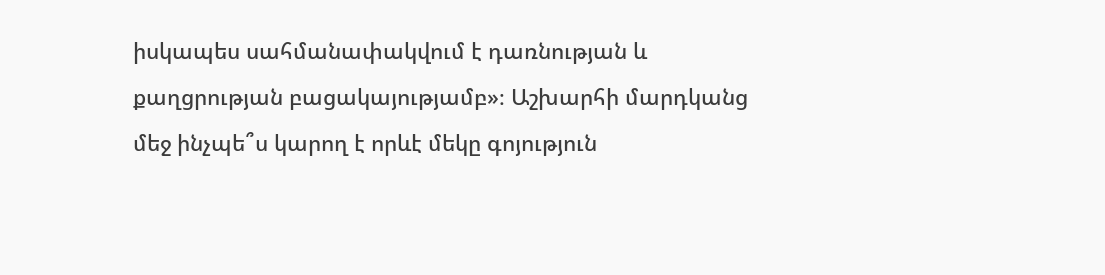իսկապես սահմանափակվում է դառնության և քաղցրության բացակայությամբ»։ Աշխարհի մարդկանց մեջ ինչպե՞ս կարող է որևէ մեկը գոյություն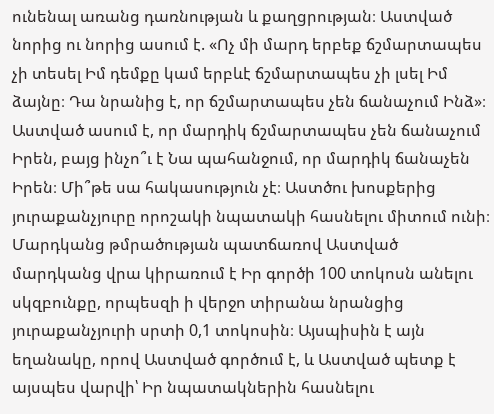ունենալ առանց դառնության և քաղցրության։ Աստված նորից ու նորից ասում է. «Ոչ մի մարդ երբեք ճշմարտապես չի տեսել Իմ դեմքը կամ երբևէ ճշմարտապես չի լսել Իմ ձայնը։ Դա նրանից է, որ ճշմարտապես չեն ճանաչում Ինձ»։ Աստված ասում է, որ մարդիկ ճշմարտապես չեն ճանաչում Իրեն, բայց ինչո՞ւ է Նա պահանջում, որ մարդիկ ճանաչեն Իրեն։ Մի՞թե սա հակասություն չէ։ Աստծու խոսքերից յուրաքանչյուրը որոշակի նպատակի հասնելու միտում ունի։ Մարդկանց թմրածության պատճառով Աստված մարդկանց վրա կիրառում է Իր գործի 100 տոկոսն անելու սկզբունքը, որպեսզի ի վերջո տիրանա նրանցից յուրաքանչյուրի սրտի 0,1 տոկոսին։ Այսպիսին է այն եղանակը, որով Աստված գործում է, և Աստված պետք է այսպես վարվի՝ Իր նպատակներին հասնելու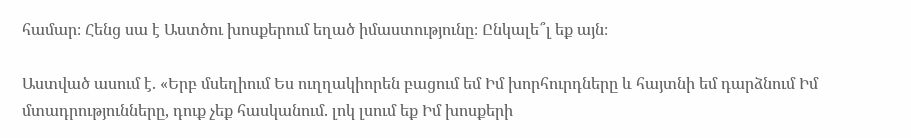համար։ Հենց սա է Աստծու խոսքերում եղած իմաստությունը։ Ընկալե՞լ եք այն։

Աստված ասում է. «Երբ մսեղիում Ես ուղղակիորեն բացում եմ Իմ խորհուրդները և հայտնի եմ դարձնում Իմ մտադրությունները, դուք չեք հասկանում. լոկ լսում եք Իմ խոսքերի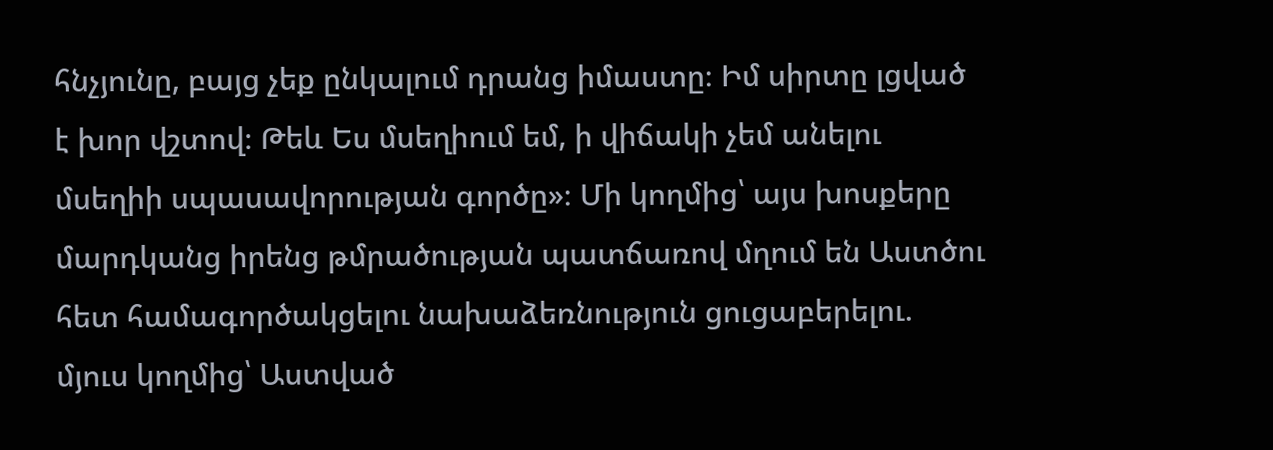հնչյունը, բայց չեք ընկալում դրանց իմաստը։ Իմ սիրտը լցված է խոր վշտով։ Թեև Ես մսեղիում եմ, ի վիճակի չեմ անելու մսեղիի սպասավորության գործը»։ Մի կողմից՝ այս խոսքերը մարդկանց իրենց թմրածության պատճառով մղում են Աստծու հետ համագործակցելու նախաձեռնություն ցուցաբերելու. մյուս կողմից՝ Աստված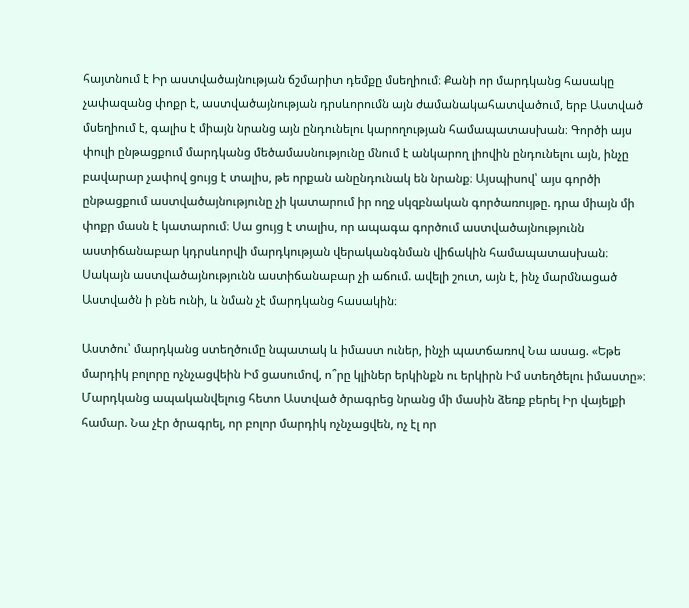հայտնում է Իր աստվածայնության ճշմարիտ դեմքը մսեղիում։ Քանի որ մարդկանց հասակը չափազանց փոքր է, աստվածայնության դրսևորումն այն ժամանակահատվածում, երբ Աստված մսեղիում է, գալիս է միայն նրանց այն ընդունելու կարողության համապատասխան։ Գործի այս փուլի ընթացքում մարդկանց մեծամասնությունը մնում է անկարող լիովին ընդունելու այն, ինչը բավարար չափով ցույց է տալիս, թե որքան անընդունակ են նրանք։ Այսպիսով՝ այս գործի ընթացքում աստվածայնությունը չի կատարում իր ողջ սկզբնական գործառույթը. դրա միայն մի փոքր մասն է կատարում։ Սա ցույց է տալիս, որ ապագա գործում աստվածայնությունն աստիճանաբար կդրսևորվի մարդկության վերականգնման վիճակին համապատասխան։ Սակայն աստվածայնությունն աստիճանաբար չի աճում. ավելի շուտ, այն է, ինչ մարմնացած Աստվածն ի բնե ունի, և նման չէ մարդկանց հասակին։

Աստծու՝ մարդկանց ստեղծումը նպատակ և իմաստ ուներ, ինչի պատճառով Նա ասաց. «Եթե մարդիկ բոլորը ոչնչացվեին Իմ ցասումով, ո՞րը կլիներ երկինքն ու երկիրն Իմ ստեղծելու իմաստը»։ Մարդկանց ապականվելուց հետո Աստված ծրագրեց նրանց մի մասին ձեռք բերել Իր վայելքի համար. Նա չէր ծրագրել, որ բոլոր մարդիկ ոչնչացվեն, ոչ էլ որ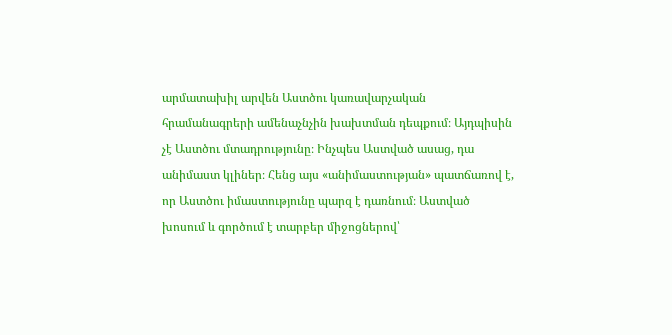արմատախիլ արվեն Աստծու կառավարչական հրամանագրերի ամենաչնչին խախտման դեպքում։ Այդպիսին չէ Աստծու մտադրությունը։ Ինչպես Աստված ասաց, դա անիմաստ կլիներ։ Հենց այս «անիմաստության» պատճառով է, որ Աստծու իմաստությունը պարզ է դառնում։ Աստված խոսում և գործում է տարբեր միջոցներով՝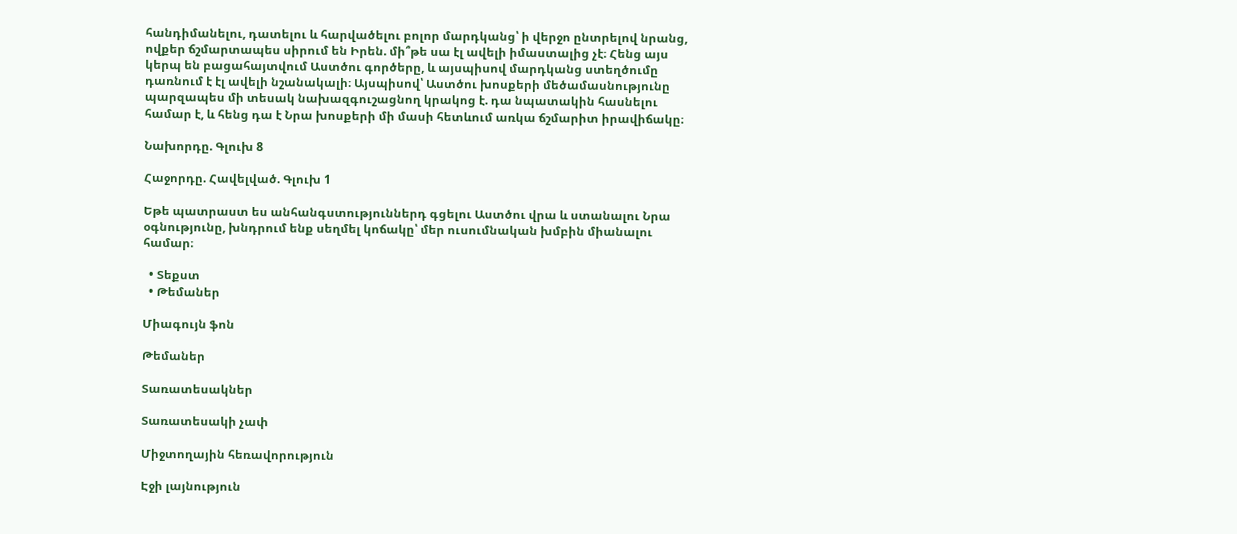հանդիմանելու, դատելու և հարվածելու բոլոր մարդկանց՝ ի վերջո ընտրելով նրանց, ովքեր ճշմարտապես սիրում են Իրեն. մի՞թե սա էլ ավելի իմաստալից չէ։ Հենց այս կերպ են բացահայտվում Աստծու գործերը, և այսպիսով մարդկանց ստեղծումը դառնում է էլ ավելի նշանակալի։ Այսպիսով՝ Աստծու խոսքերի մեծամասնությունը պարզապես մի տեսակ նախազգուշացնող կրակոց է. դա նպատակին հասնելու համար է, և հենց դա է Նրա խոսքերի մի մասի հետևում առկա ճշմարիտ իրավիճակը։

Նախորդը. Գլուխ 8

Հաջորդը. Հավելված. Գլուխ 1

Եթե պատրաստ ես անհանգստություններդ գցելու Աստծու վրա և ստանալու Նրա օգնությունը, խնդրում ենք սեղմել կոճակը՝ մեր ուսումնական խմբին միանալու համար։

  • Տեքստ
  • Թեմաներ

Միագույն ֆոն

Թեմաներ

Տառատեսակներ

Տառատեսակի չափ

Միջտողային հեռավորություն

Էջի լայնություն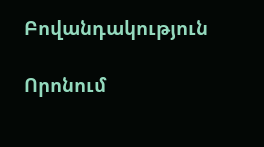Բովանդակություն

Որոնում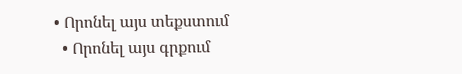• Որոնել այս տեքստում
  • Որոնել այս գրքում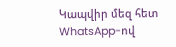Կապվիր մեզ հետ WhatsApp-ով